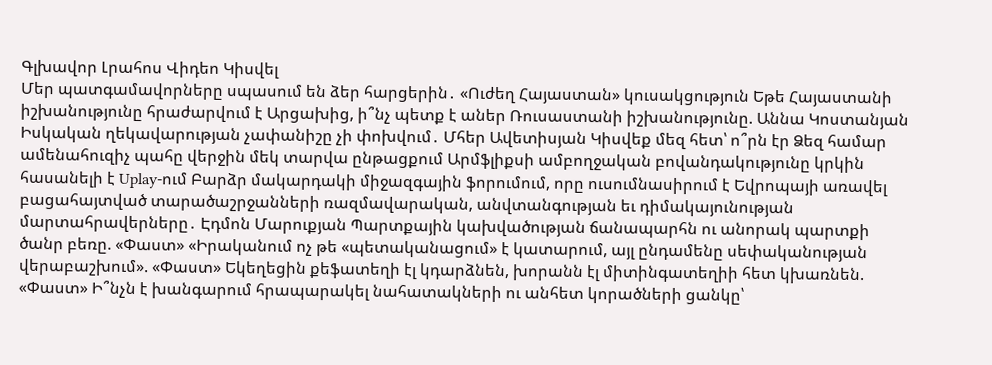Գլխավոր Լրահոս Վիդեո Կիսվել
Մեր պատգամավորները սպասում են ձեր հարցերին․ «Ուժեղ Հայաստան» կուսակցություն Եթե Հայաստանի իշխանությունը հրաժարվում է Արցախից, ի՞նչ պետք է աներ Ռուսաստանի իշխանությունը. Աննա Կոստանյան Իսկական ղեկավարության չափանիշը չի փոխվում․ Մհեր Ավետիսյան Կիսվեք մեզ հետ՝ ո՞րն էր Ձեզ համար ամենահուզիչ պահը վերջին մեկ տարվա ընթացքում Արմֆլիքսի ամբողջական բովանդակությունը կրկին հասանելի է Uplay-ում Բարձր մակարդակի միջազգային ֆորումում, որը ուսումնասիրում է Եվրոպայի առավել բացահայտված տարածաշրջանների ռազմավարական, անվտանգության եւ դիմակայունության մարտահրավերները․ Էդմոն Մարուքյան Պարտքային կախվածության ճանապարհն ու անորակ պարտքի ծանր բեռը. «Փաստ» «Իրականում ոչ թե «պետականացում» է կատարում, այլ ընդամենը սեփականության վերաբաշխում». «Փաստ» Եկեղեցին քեֆատեղի էլ կդարձնեն, խորանն էլ միտինգատեղիի հետ կխառնեն. «Փաստ» Ի՞նչն է խանգարում հրապարակել նահատակների ու անհետ կորածների ցանկը՝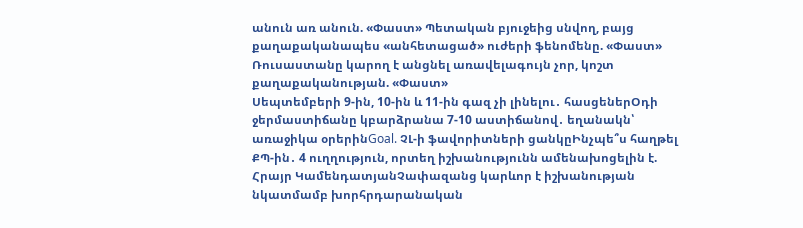անուն առ անուն. «Փաստ» Պետական բյուջեից սնվող, բայց քաղաքականապես «անհետացած» ուժերի ֆենոմենը. «Փաստ» Ռուսաստանը կարող է անցնել առավելագույն չոր, կոշտ քաղաքականության. «Փաստ»
Սեպտեմբերի 9-ին, 10-ին և 11-ին գազ չի լինելու․ հասցեներՕդի ջերմաստիճանը կբարձրանա 7-10 աստիճանով․ եղանակն՝ առաջիկա օրերինGoal. ՉԼ-ի ֆավորիտների ցանկըԻնչպե՞ս հաղթել ՔՊ-ին․ 4 ուղղություն, որտեղ իշխանությունն ամենախոցելին է. Հրայր ԿամենդատյանՉափազանց կարևոր է իշխանության նկատմամբ խորհրդարանական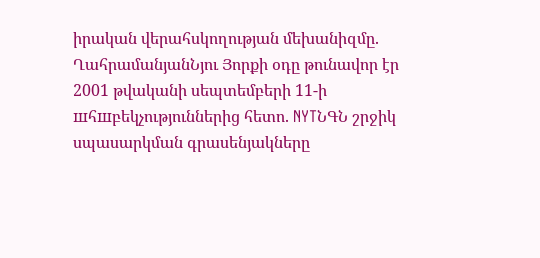իրական վերահսկողության մեխանիզմը. ՂահրամանյանՆյու Յորքի օդը թունավոր էր 2001 թվականի սեպտեմբերի 11-ի шհшբեկչություններից հետո. NYTՆԳՆ շրջիկ սպասարկման գրասենյակները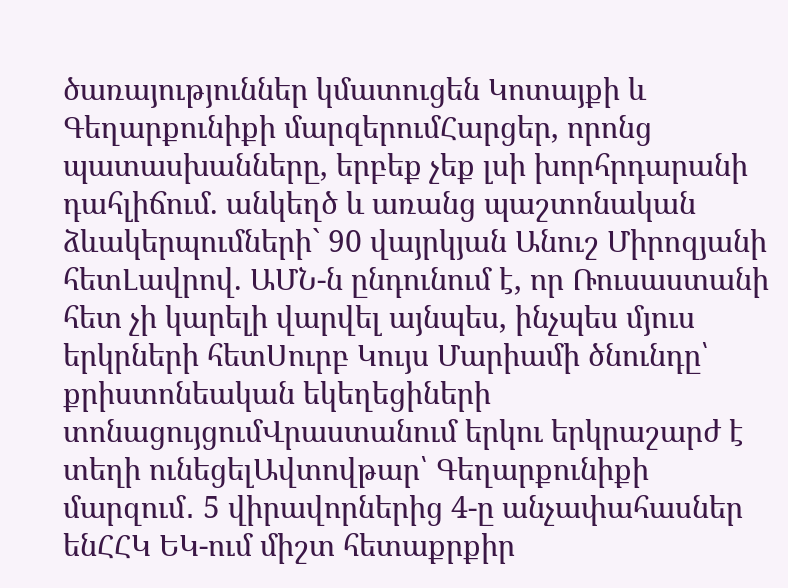ծառայություններ կմատուցեն Կոտայքի և Գեղարքունիքի մարզերումՀարցեր, որոնց պատասխանները, երբեք չեք լսի խորհրդարանի դահլիճում. անկեղծ և առանց պաշտոնական ձևակերպումների` 90 վայրկյան Անուշ Միրոզյանի հետԼավրով. ԱՄՆ-ն ընդունում է, որ Ռուսաստանի հետ չի կարելի վարվել այնպես, ինչպես մյուս երկրների հետՍուրբ Կույս Մարիամի ծնունդը՝ քրիստոնեական եկեղեցիների տոնացույցումՎրաստանում երկու երկրաշարժ է տեղի ունեցելԱվտովթար՝ Գեղարքունիքի մարզում․ 5 վիրավորներից 4-ը անչափահասներ ենՀՀԿ ԵԿ-ում միշտ հետաքրքիր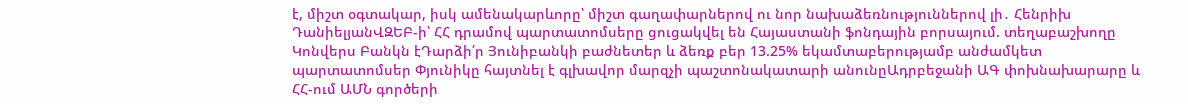է, միշտ օգտակար, իսկ ամենակարևորը՝ միշտ գաղափարներով ու նոր նախաձեռնություններով լի․ Հենրիխ ԴանիելյանՎԶԵԲ-ի՝ ՀՀ դրամով պարտատոմսերը ցուցակվել են Հայաստանի ֆոնդային բորսայում. տեղաբաշխողը Կոնվերս Բանկն էԴարձի՛ր Յունիբանկի բաժնետեր և ձեռք բեր 13.25% եկամտաբերությամբ անժամկետ պարտատոմսեր Փյունիկը հայտնել է գլխավոր մարզչի պաշտոնակատարի անունըԱդրբեջանի ԱԳ փոխնախարարը և ՀՀ-ում ԱՄՆ գործերի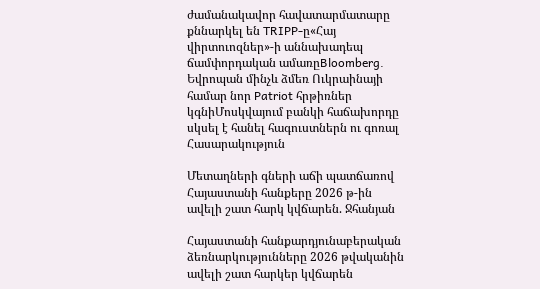ժամանակավոր հավատարմատարը քննարկել են TRIPP-ը«Հայ վիրտուոզներ»-ի աննախադեպ ճամփորդական ամառըBloomberg. Եվրոպան մինչև ձմեռ Ուկրաինայի համար նոր Patriot հրթիռներ կգնիՄոսկվայում բանկի հաճախորդը սկսել է հանել հագուստներն ու գոռալ
Հասարակություն

Մետաղների գների աճի պատճառով Հայաստանի հանքերը 2026 թ-ին ավելի շատ հարկ կվճարեն. Ջհանյան

Հայաստանի հանքարդյունաբերական ձեռնարկությունները 2026 թվականին ավելի շատ հարկեր կվճարեն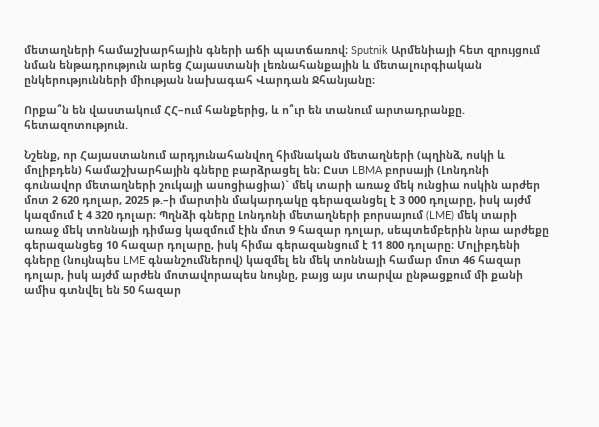մետաղների համաշխարհային գների աճի պատճառով։ Sputnik Արմենիայի հետ զրույցում նման ենթադրություն արեց Հայաստանի լեռնահանքային և մետալուրգիական ընկերությունների միության նախագահ Վարդան Ջհանյանը։

Որքա՞ն են վաստակում ՀՀ–ում հանքերից, և ո՞ւր են տանում արտադրանքը. հետազոտություն.

Նշենք, որ Հայաստանում արդյունահանվող հիմնական մետաղների (պղինձ, ոսկի և մոլիբդեն) համաշխարհային գները բարձրացել են։ Ըստ LBMA բորսայի (Լոնդոնի գունավոր մետաղների շուկայի ասոցիացիա)` մեկ տարի առաջ մեկ ունցիա ոսկին արժեր մոտ 2 620 դոլար, 2025 թ.–ի մարտին մակարդակը գերազանցել է 3 000 դոլարը, իսկ այժմ կազմում է 4 320 դոլար։ Պղնձի գները Լոնդոնի մետաղների բորսայում (LME) մեկ տարի առաջ մեկ տոննայի դիմաց կազմում էին մոտ 9 հազար դոլար, սեպտեմբերին նրա արժեքը գերազանցեց 10 հազար դոլարը, իսկ հիմա գերազանցում է 11 800 դոլարը։ Մոլիբդենի գները (նույնպես LME գնանշումներով) կազմել են մեկ տոննայի համար մոտ 46 հազար դոլար, իսկ այժմ արժեն մոտավորապես նույնը, բայց այս տարվա ընթացքում մի քանի ամիս գտնվել են 50 հազար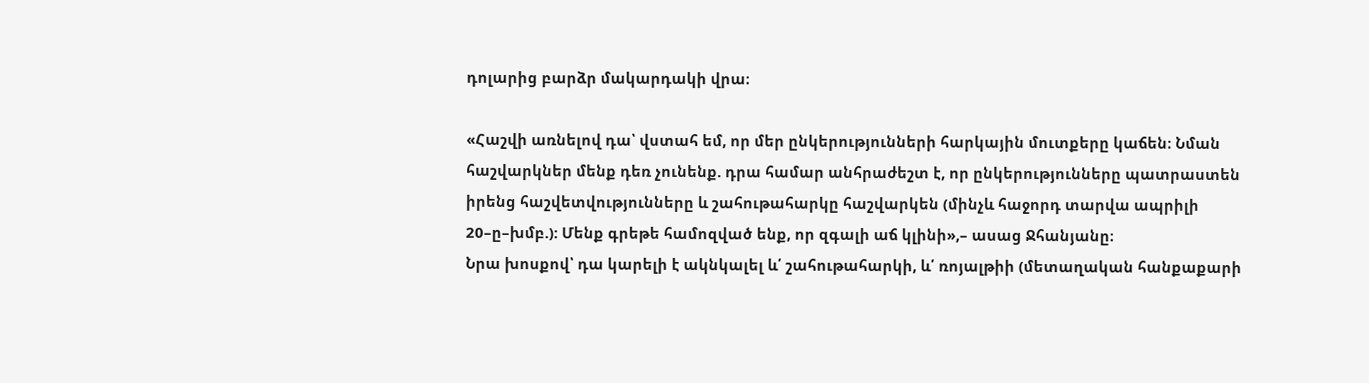դոլարից բարձր մակարդակի վրա։

«Հաշվի առնելով դա՝ վստահ եմ, որ մեր ընկերությունների հարկային մուտքերը կաճեն։ Նման հաշվարկներ մենք դեռ չունենք. դրա համար անհրաժեշտ է, որ ընկերությունները պատրաստեն իրենց հաշվետվությունները և շահութահարկը հաշվարկեն (մինչև հաջորդ տարվա ապրիլի 20–ը–խմբ.): Մենք գրեթե համոզված ենք, որ զգալի աճ կլինի»,– ասաց Ջհանյանը։
Նրա խոսքով՝ դա կարելի է ակնկալել և՛ շահութահարկի, և՛ ռոյալթիի (մետաղական հանքաքարի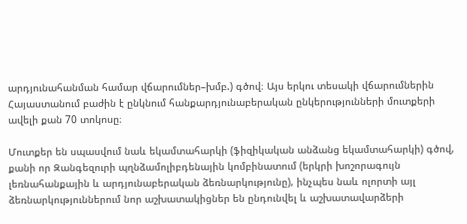արդյունահանման համար վճարումներ–խմբ.) գծով։ Այս երկու տեսակի վճարումներին Հայաստանում բաժին է ընկնում հանքարդյունաբերական ընկերությունների մուտքերի ավելի քան 70 տոկոսը։

Մուտքեր են սպասվում նաև եկամտահարկի (ֆիզիկական անձանց եկամտահարկի) գծով, քանի որ Զանգեզուրի պղնձամոլիբդենային կոմբինատում (երկրի խոշորագույն լեռնահանքային և արդյունաբերական ձեռնարկությունը), ինչպես նաև ոլորտի այլ ձեռնարկություններում նոր աշխատակիցներ են ընդունվել և աշխատավարձերի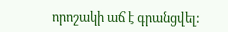որոշակի աճ է գրանցվել: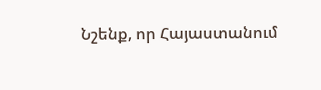Նշենք, որ Հայաստանում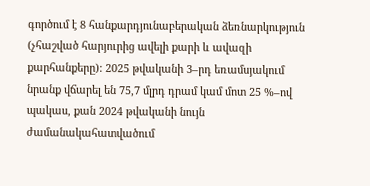գործում է 8 հանքարդյունաբերական ձեռնարկություն (չհաշված հարյուրից ավելի քարի և ավազի քարհանքերը): 2025 թվականի 3–րդ եռամսյակում նրանք վճարել են 75,7 մլրդ դրամ կամ մոտ 25 %–ով պակաս, քան 2024 թվականի նույն ժամանակահատվածում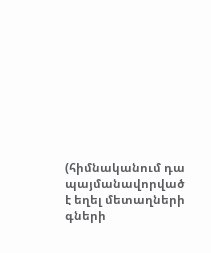(հիմնականում դա պայմանավորված է եղել մետաղների գների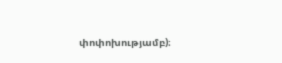փոփոխությամբ)։